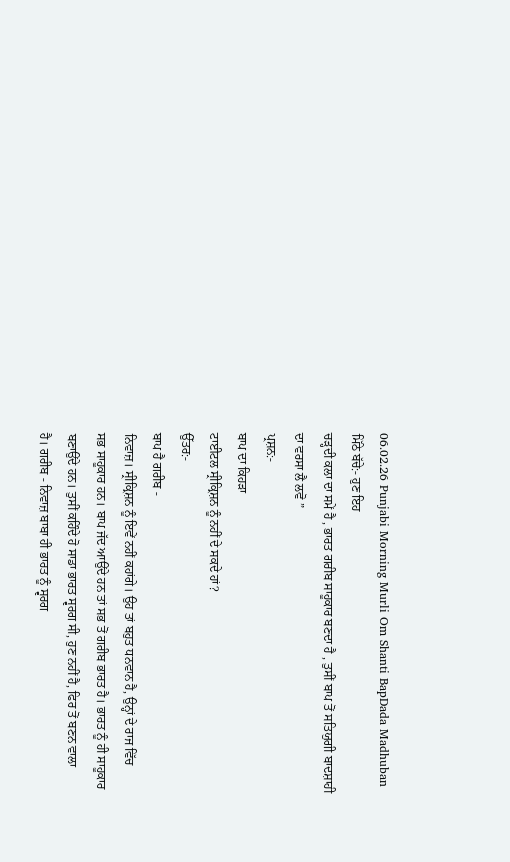06.02.26 Punjabi Morning Murli Om Shanti BapDada Madhuban
ਮਿੱਠੇ ਬੱਚੇ:- ਹੁਣ ਇਹ
ਚੜ੍ਹਦੀ ਕਲਾ ਦਾ ਸਮੇਂ ਹੈ , ਭਾਰਤ ਗਰੀਬ ਸਾਹੂਕਾਰ ਬਣਦਾ ਹੈ , ਤੁਸੀਂ ਬਾਪ ਤੋਂ ਸਤਿਯੁਗੀ ਬਾਦਸ਼ਾਹੀ
ਦਾ ਵਰਸਾ ਲੈ ਲਵੋ ”
ਪ੍ਰਸ਼ਨ:-
ਬਾਪ ਦਾ ਕਿਹੜਾ
ਟਾਈਟਲ ਸ੍ਰੀਕ੍ਰਿਸ਼ਨ ਨੂੰ ਨਹੀਂ ਦੇ ਸਕਦੇ ਹਾਂ?
ਉੱਤਰ:-
ਬਾਪ ਹੈ ਗਰੀਬ -
ਨਿਵਾਜ਼। ਸ੍ਰੀਕ੍ਰਿਸ਼ਨ ਨੂੰ ਇਵੇਂ ਨਹੀਂ ਕਹਾਂਗੇ। ਉਹ ਤਾਂ ਬਹੁਤ ਧਨਵਾਨ ਹੈ, ਉਨ੍ਹਾਂ ਦੇ ਰਾਜ ਵਿੱਚ
ਸਭ ਸਾਹੂਕਾਰ ਹਨ। ਬਾਪ ਜੱਦ ਆਉਂਦੇ ਹਨ ਤਾਂ ਸਭ ਤੋਂ ਗਰੀਬ ਭਾਰਤ ਹੈ। ਭਾਰਤ ਨੂੰ ਹੀ ਸਾਹੂਕਾਰ
ਬਣਾਉਂਦੇ ਹਨ। ਤੁਸੀਂ ਕਹਿੰਦੇ ਹੋ ਸਾਡਾ ਭਾਰਤ ਸ੍ਵਰਗ ਸੀ, ਹੁਣ ਨਹੀਂ ਹੈ, ਫਿਰ ਤੋਂ ਬਣਨ ਵਾਲਾ
ਹੈ। ਗਰੀਬ - ਨਿਵਾਜ਼ ਬਾਬਾ ਹੀ ਭਾਰਤ ਨੂੰ ਸ੍ਵਰਗ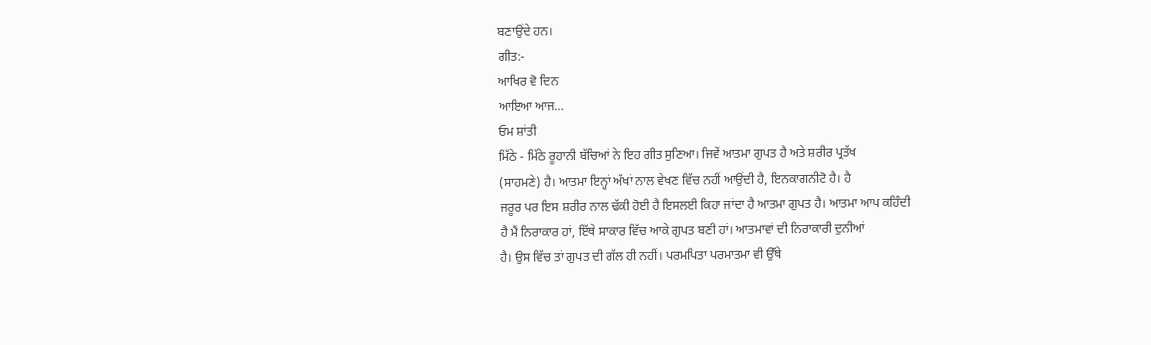ਬਣਾਉਂਦੇ ਹਨ।
ਗੀਤ:-
ਆਖਿਰ ਵੋ ਦਿਨ
ਆਇਆ ਆਜ…
ਓਮ ਸ਼ਾਂਤੀ
ਮਿੱਠੇ - ਮਿੱਠੇ ਰੂਹਾਨੀ ਬੱਚਿਆਂ ਨੇ ਇਹ ਗੀਤ ਸੁਣਿਆ। ਜਿਵੇਂ ਆਤਮਾ ਗੁਪਤ ਹੈ ਅਤੇ ਸ਼ਰੀਰ ਪ੍ਰਤੱਖ
(ਸਾਹਮਣੇ) ਹੈ। ਆਤਮਾ ਇਨ੍ਹਾਂ ਅੱਖਾਂ ਨਾਲ ਵੇਖਣ ਵਿੱਚ ਨਹੀਂ ਆਉਂਦੀ ਹੈ, ਇਨਕਾਗਨੀਟੋ ਹੈ। ਹੈ
ਜਰੂਰ ਪਰ ਇਸ ਸ਼ਰੀਰ ਨਾਲ ਢੱਕੀ ਹੋਈ ਹੈ ਇਸਲਈ ਕਿਹਾ ਜਾਂਦਾ ਹੈ ਆਤਮਾ ਗੁਪਤ ਹੈ। ਆਤਮਾ ਆਪ ਕਹਿੰਦੀ
ਹੈ ਮੈਂ ਨਿਰਾਕਾਰ ਹਾਂ, ਇੱਥੇ ਸਾਕਾਰ ਵਿੱਚ ਆਕੇ ਗੁਪਤ ਬਣੀ ਹਾਂ। ਆਤਮਾਵਾਂ ਦੀ ਨਿਰਾਕਾਰੀ ਦੁਨੀਆਂ
ਹੈ। ਉਸ ਵਿੱਚ ਤਾਂ ਗੁਪਤ ਦੀ ਗੱਲ ਹੀ ਨਹੀਂ। ਪਰਮਪਿਤਾ ਪਰਮਾਤਮਾ ਵੀ ਉੱਥੇ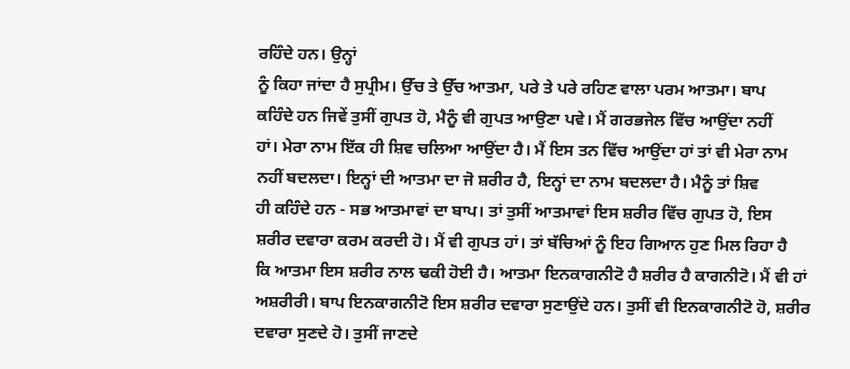ਰਹਿੰਦੇ ਹਨ। ਉਨ੍ਹਾਂ
ਨੂੰ ਕਿਹਾ ਜਾਂਦਾ ਹੈ ਸੁਪ੍ਰੀਮ। ਉੱਚ ਤੇ ਉੱਚ ਆਤਮਾ, ਪਰੇ ਤੇ ਪਰੇ ਰਹਿਣ ਵਾਲਾ ਪਰਮ ਆਤਮਾ। ਬਾਪ
ਕਹਿੰਦੇ ਹਨ ਜਿਵੇਂ ਤੁਸੀਂ ਗੁਪਤ ਹੋ, ਮੈਨੂੰ ਵੀ ਗੁਪਤ ਆਉਣਾ ਪਵੇ। ਮੈਂ ਗਰਭਜੇਲ ਵਿੱਚ ਆਉਂਦਾ ਨਹੀਂ
ਹਾਂ। ਮੇਰਾ ਨਾਮ ਇੱਕ ਹੀ ਸ਼ਿਵ ਚਲਿਆ ਆਉਂਦਾ ਹੈ। ਮੈਂ ਇਸ ਤਨ ਵਿੱਚ ਆਉਂਦਾ ਹਾਂ ਤਾਂ ਵੀ ਮੇਰਾ ਨਾਮ
ਨਹੀਂ ਬਦਲਦਾ। ਇਨ੍ਹਾਂ ਦੀ ਆਤਮਾ ਦਾ ਜੋ ਸ਼ਰੀਰ ਹੈ, ਇਨ੍ਹਾਂ ਦਾ ਨਾਮ ਬਦਲਦਾ ਹੈ। ਮੈਨੂੰ ਤਾਂ ਸ਼ਿਵ
ਹੀ ਕਹਿੰਦੇ ਹਨ - ਸਭ ਆਤਮਾਵਾਂ ਦਾ ਬਾਪ। ਤਾਂ ਤੁਸੀਂ ਆਤਮਾਵਾਂ ਇਸ ਸ਼ਰੀਰ ਵਿੱਚ ਗੁਪਤ ਹੋ, ਇਸ
ਸ਼ਰੀਰ ਦਵਾਰਾ ਕਰਮ ਕਰਦੀ ਹੋ। ਮੈਂ ਵੀ ਗੁਪਤ ਹਾਂ। ਤਾਂ ਬੱਚਿਆਂ ਨੂੰ ਇਹ ਗਿਆਨ ਹੁਣ ਮਿਲ ਰਿਹਾ ਹੈ
ਕਿ ਆਤਮਾ ਇਸ ਸ਼ਰੀਰ ਨਾਲ ਢਕੀ ਹੋਈ ਹੈ। ਆਤਮਾ ਇਨਕਾਗਨੀਟੋ ਹੈ ਸ਼ਰੀਰ ਹੈ ਕਾਗਨੀਟੋ। ਮੈਂ ਵੀ ਹਾਂ
ਅਸ਼ਰੀਰੀ। ਬਾਪ ਇਨਕਾਗਨੀਟੋ ਇਸ ਸ਼ਰੀਰ ਦਵਾਰਾ ਸੁਣਾਉਂਦੇ ਹਨ। ਤੁਸੀਂ ਵੀ ਇਨਕਾਗਨੀਟੋ ਹੋ, ਸ਼ਰੀਰ
ਦਵਾਰਾ ਸੁਣਦੇ ਹੋ। ਤੁਸੀਂ ਜਾਣਦੇ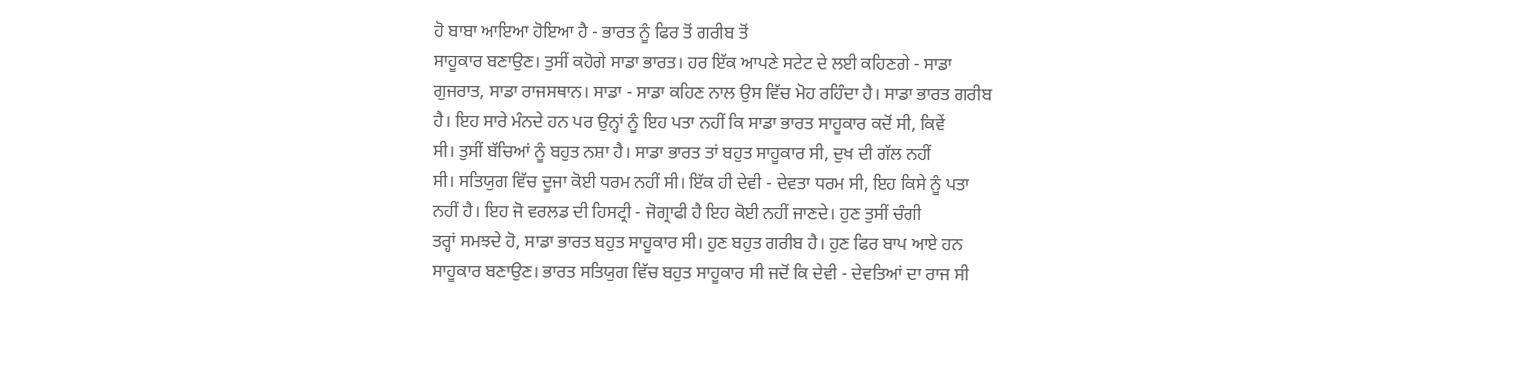ਹੋ ਬਾਬਾ ਆਇਆ ਹੋਇਆ ਹੈ - ਭਾਰਤ ਨੂੰ ਫਿਰ ਤੋਂ ਗਰੀਬ ਤੋਂ
ਸਾਹੂਕਾਰ ਬਣਾਉਣ। ਤੁਸੀਂ ਕਹੋਗੇ ਸਾਡਾ ਭਾਰਤ। ਹਰ ਇੱਕ ਆਪਣੇ ਸਟੇਟ ਦੇ ਲਈ ਕਹਿਣਗੇ - ਸਾਡਾ
ਗੁਜਰਾਤ, ਸਾਡਾ ਰਾਜਸਥਾਨ। ਸਾਡਾ - ਸਾਡਾ ਕਹਿਣ ਨਾਲ ਉਸ ਵਿੱਚ ਮੋਹ ਰਹਿੰਦਾ ਹੈ। ਸਾਡਾ ਭਾਰਤ ਗਰੀਬ
ਹੈ। ਇਹ ਸਾਰੇ ਮੰਨਦੇ ਹਨ ਪਰ ਉਨ੍ਹਾਂ ਨੂੰ ਇਹ ਪਤਾ ਨਹੀਂ ਕਿ ਸਾਡਾ ਭਾਰਤ ਸਾਹੂਕਾਰ ਕਦੋਂ ਸੀ, ਕਿਵੇਂ
ਸੀ। ਤੁਸੀਂ ਬੱਚਿਆਂ ਨੂੰ ਬਹੁਤ ਨਸ਼ਾ ਹੈ। ਸਾਡਾ ਭਾਰਤ ਤਾਂ ਬਹੁਤ ਸਾਹੂਕਾਰ ਸੀ, ਦੁਖ ਦੀ ਗੱਲ ਨਹੀਂ
ਸੀ। ਸਤਿਯੁਗ ਵਿੱਚ ਦੂਜਾ ਕੋਈ ਧਰਮ ਨਹੀਂ ਸੀ। ਇੱਕ ਹੀ ਦੇਵੀ - ਦੇਵਤਾ ਧਰਮ ਸੀ, ਇਹ ਕਿਸੇ ਨੂੰ ਪਤਾ
ਨਹੀਂ ਹੈ। ਇਹ ਜੋ ਵਰਲਡ ਦੀ ਹਿਸਟ੍ਰੀ - ਜੋਗ੍ਰਾਫੀ ਹੈ ਇਹ ਕੋਈ ਨਹੀਂ ਜਾਣਦੇ। ਹੁਣ ਤੁਸੀਂ ਚੰਗੀ
ਤਰ੍ਹਾਂ ਸਮਝਦੇ ਹੋ, ਸਾਡਾ ਭਾਰਤ ਬਹੁਤ ਸਾਹੂਕਾਰ ਸੀ। ਹੁਣ ਬਹੁਤ ਗਰੀਬ ਹੈ। ਹੁਣ ਫਿਰ ਬਾਪ ਆਏ ਹਨ
ਸਾਹੂਕਾਰ ਬਣਾਉਣ। ਭਾਰਤ ਸਤਿਯੁਗ ਵਿੱਚ ਬਹੁਤ ਸਾਹੂਕਾਰ ਸੀ ਜਦੋਂ ਕਿ ਦੇਵੀ - ਦੇਵਤਿਆਂ ਦਾ ਰਾਜ ਸੀ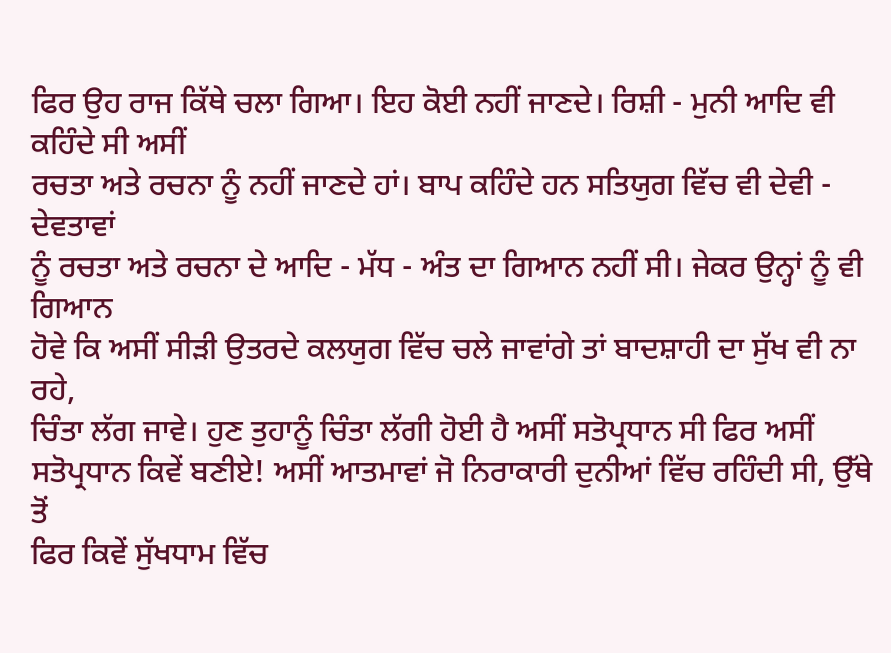ਫਿਰ ਉਹ ਰਾਜ ਕਿੱਥੇ ਚਲਾ ਗਿਆ। ਇਹ ਕੋਈ ਨਹੀਂ ਜਾਣਦੇ। ਰਿਸ਼ੀ - ਮੁਨੀ ਆਦਿ ਵੀ ਕਹਿੰਦੇ ਸੀ ਅਸੀਂ
ਰਚਤਾ ਅਤੇ ਰਚਨਾ ਨੂੰ ਨਹੀਂ ਜਾਣਦੇ ਹਾਂ। ਬਾਪ ਕਹਿੰਦੇ ਹਨ ਸਤਿਯੁਗ ਵਿੱਚ ਵੀ ਦੇਵੀ - ਦੇਵਤਾਵਾਂ
ਨੂੰ ਰਚਤਾ ਅਤੇ ਰਚਨਾ ਦੇ ਆਦਿ - ਮੱਧ - ਅੰਤ ਦਾ ਗਿਆਨ ਨਹੀਂ ਸੀ। ਜੇਕਰ ਉਨ੍ਹਾਂ ਨੂੰ ਵੀ ਗਿਆਨ
ਹੋਵੇ ਕਿ ਅਸੀਂ ਸੀੜੀ ਉਤਰਦੇ ਕਲਯੁਗ ਵਿੱਚ ਚਲੇ ਜਾਵਾਂਗੇ ਤਾਂ ਬਾਦਸ਼ਾਹੀ ਦਾ ਸੁੱਖ ਵੀ ਨਾ ਰਹੇ,
ਚਿੰਤਾ ਲੱਗ ਜਾਵੇ। ਹੁਣ ਤੁਹਾਨੂੰ ਚਿੰਤਾ ਲੱਗੀ ਹੋਈ ਹੈ ਅਸੀਂ ਸਤੋਪ੍ਰਧਾਨ ਸੀ ਫਿਰ ਅਸੀਂ
ਸਤੋਪ੍ਰਧਾਨ ਕਿਵੇਂ ਬਣੀਏ! ਅਸੀਂ ਆਤਮਾਵਾਂ ਜੋ ਨਿਰਾਕਾਰੀ ਦੁਨੀਆਂ ਵਿੱਚ ਰਹਿੰਦੀ ਸੀ, ਉੱਥੇ ਤੋਂ
ਫਿਰ ਕਿਵੇਂ ਸੁੱਖਧਾਮ ਵਿੱਚ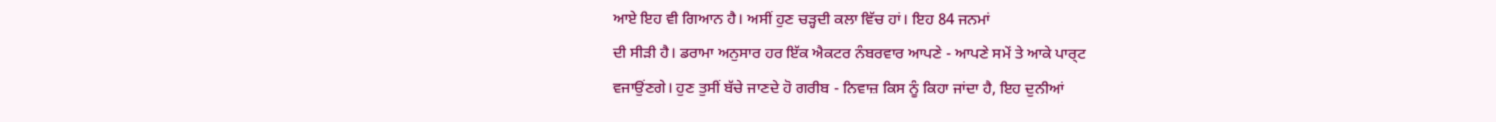ਆਏ ਇਹ ਵੀ ਗਿਆਨ ਹੈ। ਅਸੀਂ ਹੁਣ ਚੜ੍ਹਦੀ ਕਲਾ ਵਿੱਚ ਹਾਂ। ਇਹ 84 ਜਨਮਾਂ
ਦੀ ਸੀੜੀ ਹੈ। ਡਰਾਮਾ ਅਨੁਸਾਰ ਹਰ ਇੱਕ ਐਕਟਰ ਨੰਬਰਵਾਰ ਆਪਣੇ - ਆਪਣੇ ਸਮੇਂ ਤੇ ਆਕੇ ਪਾਰ੍ਟ
ਵਜਾਉਂਣਗੇ। ਹੁਣ ਤੁਸੀਂ ਬੱਚੇ ਜਾਣਦੇ ਹੋ ਗਰੀਬ - ਨਿਵਾਜ਼ ਕਿਸ ਨੂੰ ਕਿਹਾ ਜਾਂਦਾ ਹੈ, ਇਹ ਦੁਨੀਆਂ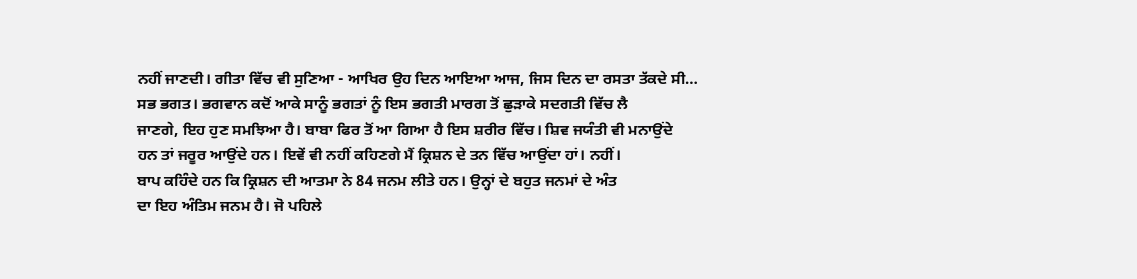ਨਹੀਂ ਜਾਣਦੀ। ਗੀਤਾ ਵਿੱਚ ਵੀ ਸੁਣਿਆ - ਆਖਿਰ ਉਹ ਦਿਨ ਆਇਆ ਆਜ, ਜਿਸ ਦਿਨ ਦਾ ਰਸਤਾ ਤੱਕਦੇ ਸੀ…
ਸਭ ਭਗਤ। ਭਗਵਾਨ ਕਦੋਂ ਆਕੇ ਸਾਨੂੰ ਭਗਤਾਂ ਨੂੰ ਇਸ ਭਗਤੀ ਮਾਰਗ ਤੋਂ ਛੁੜਾਕੇ ਸਦਗਤੀ ਵਿੱਚ ਲੈ
ਜਾਣਗੇ, ਇਹ ਹੁਣ ਸਮਝਿਆ ਹੈ। ਬਾਬਾ ਫਿਰ ਤੋਂ ਆ ਗਿਆ ਹੈ ਇਸ ਸ਼ਰੀਰ ਵਿੱਚ। ਸ਼ਿਵ ਜਯੰਤੀ ਵੀ ਮਨਾਉਂਦੇ
ਹਨ ਤਾਂ ਜਰੂਰ ਆਉਂਦੇ ਹਨ। ਇਵੇਂ ਵੀ ਨਹੀਂ ਕਹਿਣਗੇ ਮੈਂ ਕ੍ਰਿਸ਼ਨ ਦੇ ਤਨ ਵਿੱਚ ਆਉਂਦਾ ਹਾਂ। ਨਹੀਂ।
ਬਾਪ ਕਹਿੰਦੇ ਹਨ ਕਿ ਕ੍ਰਿਸ਼ਨ ਦੀ ਆਤਮਾ ਨੇ 84 ਜਨਮ ਲੀਤੇ ਹਨ। ਉਨ੍ਹਾਂ ਦੇ ਬਹੁਤ ਜਨਮਾਂ ਦੇ ਅੰਤ
ਦਾ ਇਹ ਅੰਤਿਮ ਜਨਮ ਹੈ। ਜੋ ਪਹਿਲੇ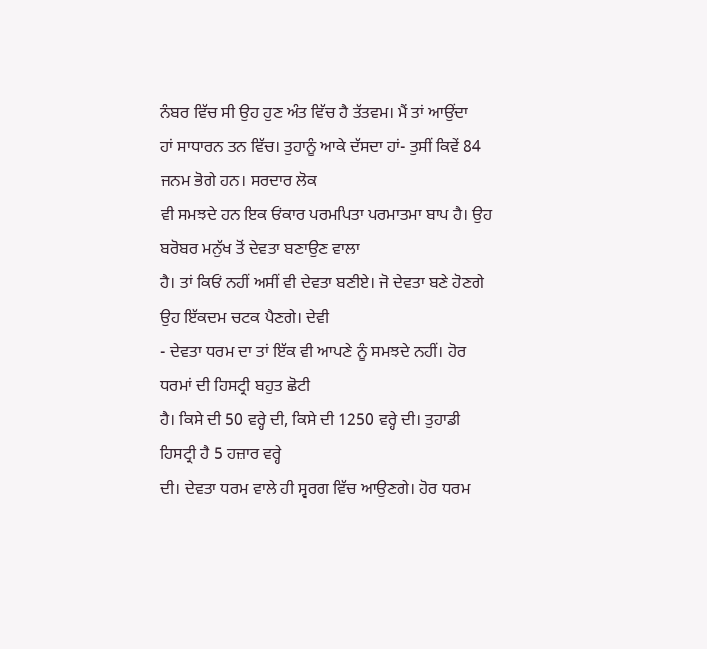ਨੰਬਰ ਵਿੱਚ ਸੀ ਉਹ ਹੁਣ ਅੰਤ ਵਿੱਚ ਹੈ ਤੱਤਵਮ। ਮੈਂ ਤਾਂ ਆਉਂਦਾ
ਹਾਂ ਸਾਧਾਰਨ ਤਨ ਵਿੱਚ। ਤੁਹਾਨੂੰ ਆਕੇ ਦੱਸਦਾ ਹਾਂ- ਤੁਸੀਂ ਕਿਵੇਂ 84 ਜਨਮ ਭੋਗੇ ਹਨ। ਸਰਦਾਰ ਲੋਕ
ਵੀ ਸਮਝਦੇ ਹਨ ਇਕ ਓਂਕਾਰ ਪਰਮਪਿਤਾ ਪਰਮਾਤਮਾ ਬਾਪ ਹੈ। ਉਹ ਬਰੋਬਰ ਮਨੁੱਖ ਤੋਂ ਦੇਵਤਾ ਬਣਾਉਣ ਵਾਲਾ
ਹੈ। ਤਾਂ ਕਿਓਂ ਨਹੀਂ ਅਸੀਂ ਵੀ ਦੇਵਤਾ ਬਣੀਏ। ਜੋ ਦੇਵਤਾ ਬਣੇ ਹੋਣਗੇ ਉਹ ਇੱਕਦਮ ਚਟਕ ਪੈਣਗੇ। ਦੇਵੀ
- ਦੇਵਤਾ ਧਰਮ ਦਾ ਤਾਂ ਇੱਕ ਵੀ ਆਪਣੇ ਨੂੰ ਸਮਝਦੇ ਨਹੀਂ। ਹੋਰ ਧਰਮਾਂ ਦੀ ਹਿਸਟ੍ਰੀ ਬਹੁਤ ਛੋਟੀ
ਹੈ। ਕਿਸੇ ਦੀ 50 ਵਰ੍ਹੇ ਦੀ, ਕਿਸੇ ਦੀ 1250 ਵਰ੍ਹੇ ਦੀ। ਤੁਹਾਡੀ ਹਿਸਟ੍ਰੀ ਹੈ 5 ਹਜ਼ਾਰ ਵਰ੍ਹੇ
ਦੀ। ਦੇਵਤਾ ਧਰਮ ਵਾਲੇ ਹੀ ਸ੍ਵਰਗ ਵਿੱਚ ਆਉਣਗੇ। ਹੋਰ ਧਰਮ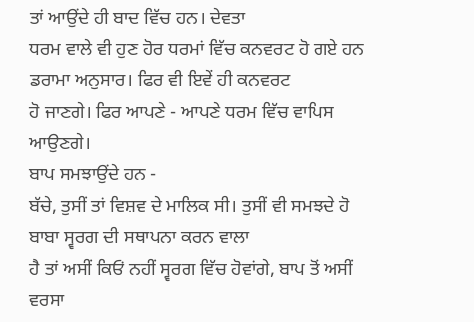ਤਾਂ ਆਉਂਦੇ ਹੀ ਬਾਦ ਵਿੱਚ ਹਨ। ਦੇਵਤਾ
ਧਰਮ ਵਾਲੇ ਵੀ ਹੁਣ ਹੋਰ ਧਰਮਾਂ ਵਿੱਚ ਕਨਵਰਟ ਹੋ ਗਏ ਹਨ ਡਰਾਮਾ ਅਨੁਸਾਰ। ਫਿਰ ਵੀ ਇਵੇਂ ਹੀ ਕਨਵਰਟ
ਹੋ ਜਾਣਗੇ। ਫਿਰ ਆਪਣੇ - ਆਪਣੇ ਧਰਮ ਵਿੱਚ ਵਾਪਿਸ ਆਉਣਗੇ।
ਬਾਪ ਸਮਝਾਉਂਦੇ ਹਨ -
ਬੱਚੇ, ਤੁਸੀਂ ਤਾਂ ਵਿਸ਼ਵ ਦੇ ਮਾਲਿਕ ਸੀ। ਤੁਸੀਂ ਵੀ ਸਮਝਦੇ ਹੋ ਬਾਬਾ ਸ੍ਵਰਗ ਦੀ ਸਥਾਪਨਾ ਕਰਨ ਵਾਲਾ
ਹੈ ਤਾਂ ਅਸੀਂ ਕਿਓਂ ਨਹੀਂ ਸ੍ਵਰਗ ਵਿੱਚ ਹੋਵਾਂਗੇ, ਬਾਪ ਤੋਂ ਅਸੀਂ ਵਰਸਾ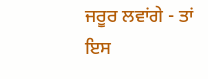ਜਰੂਰ ਲਵਾਂਗੇ - ਤਾਂ ਇਸ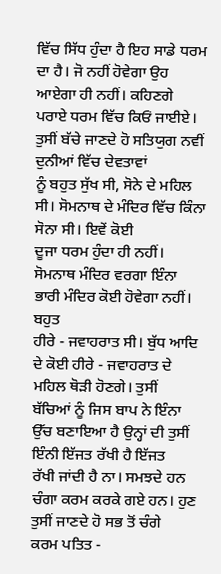ਵਿੱਚ ਸਿੱਧ ਹੁੰਦਾ ਹੈ ਇਹ ਸਾਡੇ ਧਰਮ ਦਾ ਹੈ। ਜੋ ਨਹੀਂ ਹੋਵੇਗਾ ਉਹ ਆਏਗਾ ਹੀ ਨਹੀਂ। ਕਹਿਣਗੇ
ਪਰਾਏ ਧਰਮ ਵਿੱਚ ਕਿਓਂ ਜਾਈਏ। ਤੁਸੀਂ ਬੱਚੇ ਜਾਣਦੇ ਹੋ ਸਤਿਯੁਗ ਨਵੀਂ ਦੁਨੀਆਂ ਵਿੱਚ ਦੇਵਤਾਵਾਂ
ਨੂੰ ਬਹੁਤ ਸੁੱਖ ਸੀ, ਸੋਨੇ ਦੇ ਮਹਿਲ ਸੀ। ਸੋਮਨਾਥ ਦੇ ਮੰਦਿਰ ਵਿੱਚ ਕਿੰਨਾ ਸੋਨਾ ਸੀ। ਇਵੇਂ ਕੋਈ
ਦੂਜਾ ਧਰਮ ਹੁੰਦਾ ਹੀ ਨਹੀਂ। ਸੋਮਨਾਥ ਮੰਦਿਰ ਵਰਗਾ ਇੰਨਾ ਭਾਰੀ ਮੰਦਿਰ ਕੋਈ ਹੋਵੇਗਾ ਨਹੀਂ। ਬਹੁਤ
ਹੀਰੇ - ਜਵਾਹਰਾਤ ਸੀ। ਬੁੱਧ ਆਦਿ ਦੇ ਕੋਈ ਹੀਰੇ - ਜਵਾਹਰਾਤ ਦੇ ਮਹਿਲ ਥੋੜੀ ਹੋਣਗੇ। ਤੁਸੀਂ
ਬੱਚਿਆਂ ਨੂੰ ਜਿਸ ਬਾਪ ਨੇ ਇੰਨਾ ਉੱਚ ਬਣਾਇਆ ਹੈ ਉਨ੍ਹਾਂ ਦੀ ਤੁਸੀਂ ਇੰਨੀ ਇੱਜਤ ਰੱਖੀ ਹੈ ਇੱਜਤ
ਰੱਖੀ ਜਾਂਦੀ ਹੈ ਨਾ। ਸਮਝਦੇ ਹਨ ਚੰਗਾ ਕਰਮ ਕਰਕੇ ਗਏ ਹਨ। ਹੁਣ ਤੁਸੀਂ ਜਾਣਦੇ ਹੋ ਸਭ ਤੋਂ ਚੰਗੇ
ਕਰਮ ਪਤਿਤ -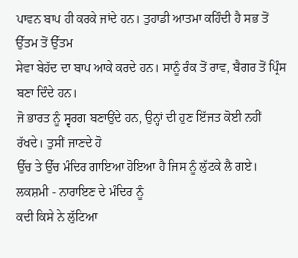ਪਾਵਨ ਬਾਪ ਹੀ ਕਰਕੇ ਜਾਂਦੇ ਹਨ। ਤੁਹਾਡੀ ਆਤਮਾ ਕਹਿੰਦੀ ਹੈ ਸਭ ਤੋਂ ਉੱਤਮ ਤੋਂ ਉੱਤਮ
ਸੇਵਾ ਬੇਹੱਦ ਦਾ ਬਾਪ ਆਕੇ ਕਰਦੇ ਹਨ। ਸਾਨੂੰ ਰੰਕ ਤੋਂ ਰਾਵ, ਬੈਗਰ ਤੋਂ ਪ੍ਰਿੰਸ ਬਣਾ ਦਿੰਦੇ ਹਨ।
ਜੋ ਭਾਰਤ ਨੂੰ ਸ੍ਵਰਗ ਬਣਾਉਂਦੇ ਹਨ, ਉਨ੍ਹਾਂ ਦੀ ਹੁਣ ਇੱਜਤ ਕੋਈ ਨਹੀਂ ਰੱਖਦੇ। ਤੁਸੀਂ ਜਾਣਦੇ ਹੋ
ਉੱਚ ਤੇ ਉੱਚ ਮੰਦਿਰ ਗਾਇਆ ਹੋਇਆ ਹੈ ਜਿਸ ਨੂੰ ਲੁੱਟਕੇ ਲੈ ਗਏ। ਲਕਸ਼ਮੀ - ਨਾਰਾਇਣ ਦੇ ਮੰਦਿਰ ਨੂੰ
ਕਦੀ ਕਿਸੇ ਨੇ ਲੁੱਟਿਆ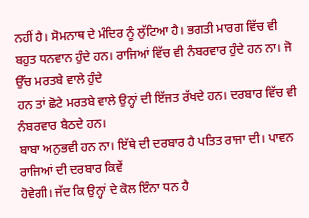ਨਹੀਂ ਹੈ। ਸੋਮਨਾਥ ਦੇ ਮੰਦਿਰ ਨੂੰ ਲੁੱਟਿਆ ਹੈ। ਭਗਤੀ ਮਾਰਗ ਵਿੱਚ ਵੀ
ਬਹੁਤ ਧਨਵਾਨ ਹੁੰਦੇ ਹਨ। ਰਾਜਿਆਂ ਵਿੱਚ ਵੀ ਨੰਬਰਵਾਰ ਹੁੰਦੇ ਹਨ ਨਾ। ਜੋ ਉੱਚ ਮਰਤਬੇ ਵਾਲੇ ਹੁੰਦੇ
ਹਨ ਤਾਂ ਛੋਟੇ ਮਰਤਬੇ ਵਾਲੇ ਉਨ੍ਹਾਂ ਦੀ ਇੱਜਤ ਰੱਖਦੇ ਹਨ। ਦਰਬਾਰ ਵਿੱਚ ਵੀ ਨੰਬਰਵਾਰ ਬੈਠਦੇ ਹਨ।
ਬਾਬਾ ਅਨੁਭਵੀ ਹਨ ਨਾ। ਇੱਥੇ ਦੀ ਦਰਬਾਰ ਹੈ ਪਤਿਤ ਰਾਜਾ ਦੀ। ਪਾਵਨ ਰਾਜਿਆਂ ਦੀ ਦਰਬਾਰ ਕਿਵੇਂ
ਹੋਵੇਗੀ। ਜੱਦ ਕਿ ਉਨ੍ਹਾਂ ਦੇ ਕੋਲ ਇੰਨਾ ਧਨ ਹੈ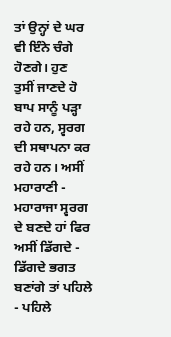ਤਾਂ ਉਨ੍ਹਾਂ ਦੇ ਘਰ ਵੀ ਇੰਨੇ ਚੰਗੇ ਹੋਣਗੇ। ਹੁਣ
ਤੁਸੀਂ ਜਾਣਦੇ ਹੋ ਬਾਪ ਸਾਨੂੰ ਪੜ੍ਹਾ ਰਹੇ ਹਨ, ਸ੍ਵਰਗ ਦੀ ਸਥਾਪਨਾ ਕਰ ਰਹੇ ਹਨ। ਅਸੀਂ ਮਹਾਰਾਣੀ -
ਮਹਾਰਾਜਾ ਸ੍ਵਰਗ ਦੇ ਬਣਦੇ ਹਾਂ ਫਿਰ ਅਸੀਂ ਡਿੱਗਦੇ - ਡਿੱਗਦੇ ਭਗਤ ਬਣਾਂਗੇ ਤਾਂ ਪਹਿਲੇ - ਪਹਿਲੇ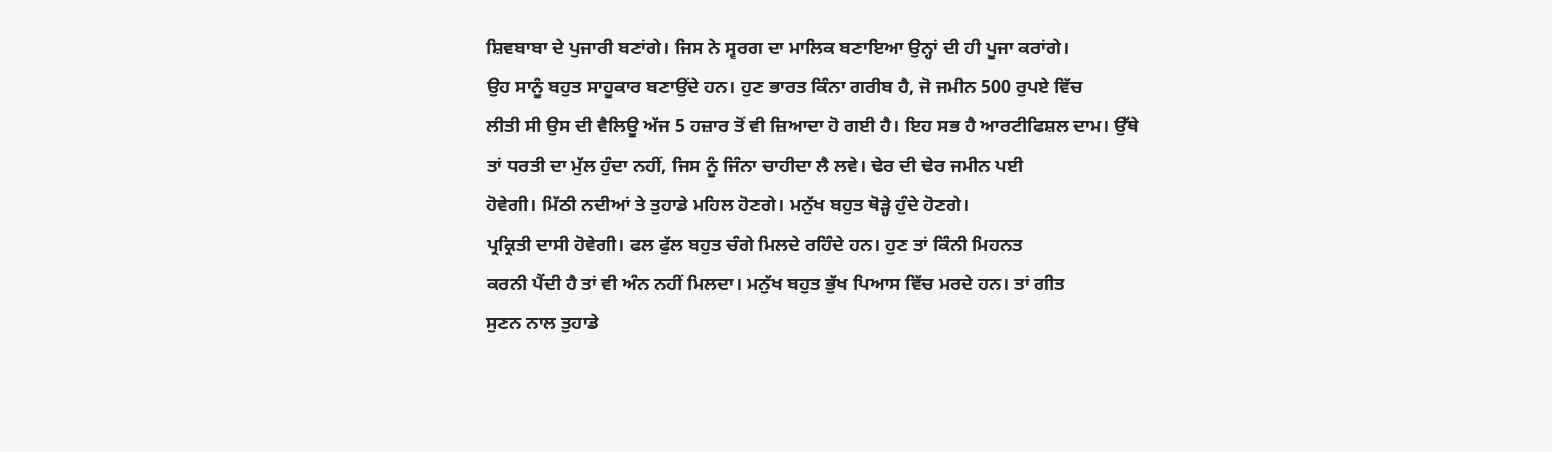ਸ਼ਿਵਬਾਬਾ ਦੇ ਪੁਜਾਰੀ ਬਣਾਂਗੇ। ਜਿਸ ਨੇ ਸ੍ਵਰਗ ਦਾ ਮਾਲਿਕ ਬਣਾਇਆ ਉਨ੍ਹਾਂ ਦੀ ਹੀ ਪੂਜਾ ਕਰਾਂਗੇ।
ਉਹ ਸਾਨੂੰ ਬਹੁਤ ਸਾਹੂਕਾਰ ਬਣਾਉਂਦੇ ਹਨ। ਹੁਣ ਭਾਰਤ ਕਿੰਨਾ ਗਰੀਬ ਹੈ, ਜੋ ਜਮੀਨ 500 ਰੁਪਏ ਵਿੱਚ
ਲੀਤੀ ਸੀ ਉਸ ਦੀ ਵੈਲਿਊ ਅੱਜ 5 ਹਜ਼ਾਰ ਤੋਂ ਵੀ ਜ਼ਿਆਦਾ ਹੋ ਗਈ ਹੈ। ਇਹ ਸਭ ਹੈ ਆਰਟੀਫਿਸ਼ਲ ਦਾਮ। ਉੱਥੇ
ਤਾਂ ਧਰਤੀ ਦਾ ਮੁੱਲ ਹੁੰਦਾ ਨਹੀਂ, ਜਿਸ ਨੂੰ ਜਿੰਨਾ ਚਾਹੀਦਾ ਲੈ ਲਵੇ। ਢੇਰ ਦੀ ਢੇਰ ਜਮੀਨ ਪਈ
ਹੋਵੇਗੀ। ਮਿੱਠੀ ਨਦੀਆਂ ਤੇ ਤੁਹਾਡੇ ਮਹਿਲ ਹੋਣਗੇ। ਮਨੁੱਖ ਬਹੁਤ ਥੋੜ੍ਹੇ ਹੁੰਦੇ ਹੋਣਗੇ।
ਪ੍ਰਕ੍ਰਿਤੀ ਦਾਸੀ ਹੋਵੇਗੀ। ਫਲ ਫੁੱਲ ਬਹੁਤ ਚੰਗੇ ਮਿਲਦੇ ਰਹਿੰਦੇ ਹਨ। ਹੁਣ ਤਾਂ ਕਿੰਨੀ ਮਿਹਨਤ
ਕਰਨੀ ਪੈਂਦੀ ਹੈ ਤਾਂ ਵੀ ਅੰਨ ਨਹੀਂ ਮਿਲਦਾ। ਮਨੁੱਖ ਬਹੁਤ ਭੁੱਖ ਪਿਆਸ ਵਿੱਚ ਮਰਦੇ ਹਨ। ਤਾਂ ਗੀਤ
ਸੁਣਨ ਨਾਲ ਤੁਹਾਡੇ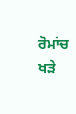ਰੋਮਾਂਚ ਖੜੇ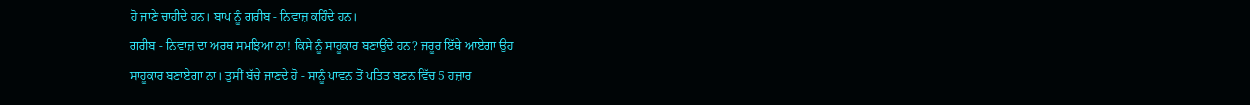ਹੋ ਜਾਣੇ ਚਾਹੀਦੇ ਹਨ। ਬਾਪ ਨੂੰ ਗਰੀਬ - ਨਿਵਾਜ਼ ਕਹਿੰਦੇ ਹਨ।
ਗਰੀਬ - ਨਿਵਾਜ਼ ਦਾ ਅਰਥ ਸਮਝਿਆ ਨਾ! ਕਿਸੇ ਨੂੰ ਸਾਹੂਕਾਰ ਬਣਾਉਂਦੇ ਹਨ? ਜਰੂਰ ਇੱਥੇ ਆਏਗਾ ਉਹ
ਸਾਹੂਕਾਰ ਬਣਾਏਗਾ ਨਾ। ਤੁਸੀਂ ਬੱਚੇ ਜਾਣਦੇ ਹੋ - ਸਾਨੂੰ ਪਾਵਨ ਤੋਂ ਪਤਿਤ ਬਣਨ ਵਿੱਚ 5 ਹਜ਼ਾਰ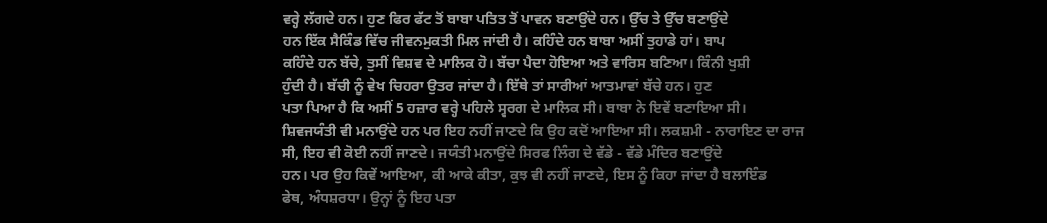ਵਰ੍ਹੇ ਲੱਗਦੇ ਹਨ। ਹੁਣ ਫਿਰ ਫੱਟ ਤੋਂ ਬਾਬਾ ਪਤਿਤ ਤੋਂ ਪਾਵਨ ਬਣਾਉਂਦੇ ਹਨ। ਉੱਚ ਤੇ ਉੱਚ ਬਣਾਉਂਦੇ
ਹਨ ਇੱਕ ਸੈਕਿੰਡ ਵਿੱਚ ਜੀਵਨਮੁਕਤੀ ਮਿਲ ਜਾਂਦੀ ਹੈ। ਕਹਿੰਦੇ ਹਨ ਬਾਬਾ ਅਸੀਂ ਤੁਹਾਡੇ ਹਾਂ। ਬਾਪ
ਕਹਿੰਦੇ ਹਨ ਬੱਚੇ, ਤੁਸੀਂ ਵਿਸ਼ਵ ਦੇ ਮਾਲਿਕ ਹੋ। ਬੱਚਾ ਪੈਦਾ ਹੋਇਆ ਅਤੇ ਵਾਰਿਸ ਬਣਿਆ। ਕਿੰਨੀ ਖੁਸ਼ੀ
ਹੁੰਦੀ ਹੈ। ਬੱਚੀ ਨੂੰ ਵੇਖ ਚਿਹਰਾ ਉਤਰ ਜਾਂਦਾ ਹੈ। ਇੱਥੇ ਤਾਂ ਸਾਰੀਆਂ ਆਤਮਾਵਾਂ ਬੱਚੇ ਹਨ। ਹੁਣ
ਪਤਾ ਪਿਆ ਹੈ ਕਿ ਅਸੀਂ 5 ਹਜ਼ਾਰ ਵਰ੍ਹੇ ਪਹਿਲੇ ਸ੍ਵਰਗ ਦੇ ਮਾਲਿਕ ਸੀ। ਬਾਬਾ ਨੇ ਇਵੇਂ ਬਣਾਇਆ ਸੀ।
ਸ਼ਿਵਜਯੰਤੀ ਵੀ ਮਨਾਉਂਦੇ ਹਨ ਪਰ ਇਹ ਨਹੀਂ ਜਾਣਦੇ ਕਿ ਉਹ ਕਦੋਂ ਆਇਆ ਸੀ। ਲਕਸ਼ਮੀ - ਨਾਰਾਇਣ ਦਾ ਰਾਜ
ਸੀ, ਇਹ ਵੀ ਕੋਈ ਨਹੀਂ ਜਾਣਦੇ। ਜਯੰਤੀ ਮਨਾਉਂਦੇ ਸਿਰਫ ਲਿੰਗ ਦੇ ਵੱਡੇ - ਵੱਡੇ ਮੰਦਿਰ ਬਣਾਉਂਦੇ
ਹਨ। ਪਰ ਉਹ ਕਿਵੇਂ ਆਇਆ, ਕੀ ਆਕੇ ਕੀਤਾ, ਕੁਝ ਵੀ ਨਹੀਂ ਜਾਣਦੇ, ਇਸ ਨੂੰ ਕਿਹਾ ਜਾਂਦਾ ਹੈ ਬਲਾਇੰਡ
ਫੇਥ, ਅੰਧਸ਼ਰਧਾ। ਉਨ੍ਹਾਂ ਨੂੰ ਇਹ ਪਤਾ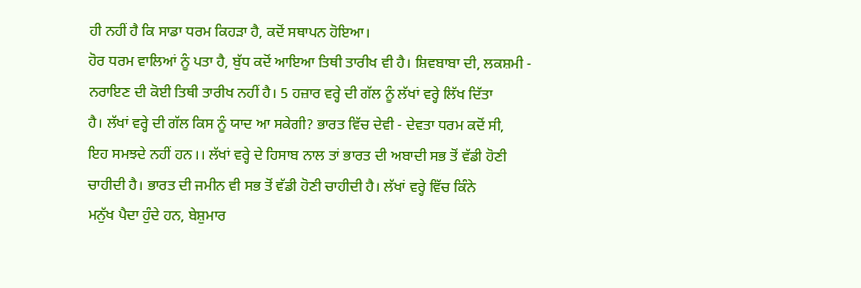ਹੀ ਨਹੀਂ ਹੈ ਕਿ ਸਾਡਾ ਧਰਮ ਕਿਹੜਾ ਹੈ, ਕਦੋਂ ਸਥਾਪਨ ਹੋਇਆ।
ਹੋਰ ਧਰਮ ਵਾਲਿਆਂ ਨੂੰ ਪਤਾ ਹੈ, ਬੁੱਧ ਕਦੋਂ ਆਇਆ ਤਿਥੀ ਤਾਰੀਖ ਵੀ ਹੈ। ਸ਼ਿਵਬਾਬਾ ਦੀ, ਲਕਸ਼ਮੀ -
ਨਰਾਇਣ ਦੀ ਕੋਈ ਤਿਥੀ ਤਾਰੀਖ ਨਹੀਂ ਹੈ। 5 ਹਜ਼ਾਰ ਵਰ੍ਹੇ ਦੀ ਗੱਲ ਨੂੰ ਲੱਖਾਂ ਵਰ੍ਹੇ ਲਿੱਖ ਦਿੱਤਾ
ਹੈ। ਲੱਖਾਂ ਵਰ੍ਹੇ ਦੀ ਗੱਲ ਕਿਸ ਨੂੰ ਯਾਦ ਆ ਸਕੇਗੀ? ਭਾਰਤ ਵਿੱਚ ਦੇਵੀ - ਦੇਵਤਾ ਧਰਮ ਕਦੋਂ ਸੀ,
ਇਹ ਸਮਝਦੇ ਨਹੀਂ ਹਨ।। ਲੱਖਾਂ ਵਰ੍ਹੇ ਦੇ ਹਿਸਾਬ ਨਾਲ ਤਾਂ ਭਾਰਤ ਦੀ ਅਬਾਦੀ ਸਭ ਤੋਂ ਵੱਡੀ ਹੋਣੀ
ਚਾਹੀਦੀ ਹੈ। ਭਾਰਤ ਦੀ ਜਮੀਨ ਵੀ ਸਭ ਤੋਂ ਵੱਡੀ ਹੋਣੀ ਚਾਹੀਦੀ ਹੈ। ਲੱਖਾਂ ਵਰ੍ਹੇ ਵਿੱਚ ਕਿੰਨੇ
ਮਨੁੱਖ ਪੈਦਾ ਹੁੰਦੇ ਹਨ, ਬੇਸ਼ੁਮਾਰ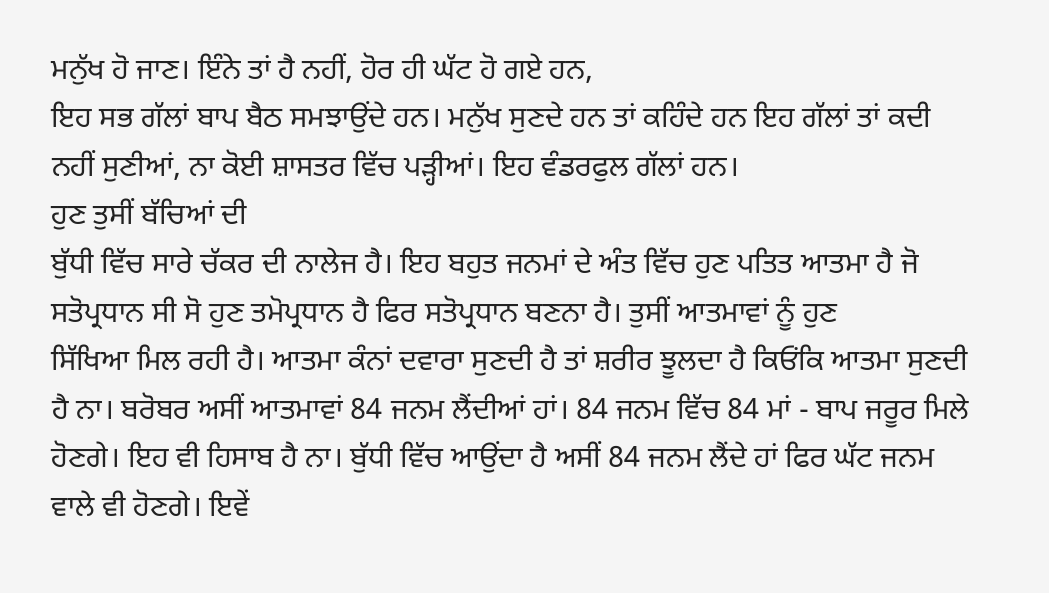ਮਨੁੱਖ ਹੋ ਜਾਣ। ਇੰਨੇ ਤਾਂ ਹੈ ਨਹੀਂ, ਹੋਰ ਹੀ ਘੱਟ ਹੋ ਗਏ ਹਨ,
ਇਹ ਸਭ ਗੱਲਾਂ ਬਾਪ ਬੈਠ ਸਮਝਾਉਂਦੇ ਹਨ। ਮਨੁੱਖ ਸੁਣਦੇ ਹਨ ਤਾਂ ਕਹਿੰਦੇ ਹਨ ਇਹ ਗੱਲਾਂ ਤਾਂ ਕਦੀ
ਨਹੀਂ ਸੁਣੀਆਂ, ਨਾ ਕੋਈ ਸ਼ਾਸਤਰ ਵਿੱਚ ਪੜ੍ਹੀਆਂ। ਇਹ ਵੰਡਰਫੁਲ ਗੱਲਾਂ ਹਨ।
ਹੁਣ ਤੁਸੀਂ ਬੱਚਿਆਂ ਦੀ
ਬੁੱਧੀ ਵਿੱਚ ਸਾਰੇ ਚੱਕਰ ਦੀ ਨਾਲੇਜ ਹੈ। ਇਹ ਬਹੁਤ ਜਨਮਾਂ ਦੇ ਅੰਤ ਵਿੱਚ ਹੁਣ ਪਤਿਤ ਆਤਮਾ ਹੈ ਜੋ
ਸਤੋਪ੍ਰਧਾਨ ਸੀ ਸੋ ਹੁਣ ਤਮੋਪ੍ਰਧਾਨ ਹੈ ਫਿਰ ਸਤੋਪ੍ਰਧਾਨ ਬਣਨਾ ਹੈ। ਤੁਸੀਂ ਆਤਮਾਵਾਂ ਨੂੰ ਹੁਣ
ਸਿੱਖਿਆ ਮਿਲ ਰਹੀ ਹੈ। ਆਤਮਾ ਕੰਨਾਂ ਦਵਾਰਾ ਸੁਣਦੀ ਹੈ ਤਾਂ ਸ਼ਰੀਰ ਝੂਲਦਾ ਹੈ ਕਿਓਂਕਿ ਆਤਮਾ ਸੁਣਦੀ
ਹੈ ਨਾ। ਬਰੋਬਰ ਅਸੀਂ ਆਤਮਾਵਾਂ 84 ਜਨਮ ਲੈਂਦੀਆਂ ਹਾਂ। 84 ਜਨਮ ਵਿੱਚ 84 ਮਾਂ - ਬਾਪ ਜਰੂਰ ਮਿਲੇ
ਹੋਣਗੇ। ਇਹ ਵੀ ਹਿਸਾਬ ਹੈ ਨਾ। ਬੁੱਧੀ ਵਿੱਚ ਆਉਂਦਾ ਹੈ ਅਸੀਂ 84 ਜਨਮ ਲੈਂਦੇ ਹਾਂ ਫਿਰ ਘੱਟ ਜਨਮ
ਵਾਲੇ ਵੀ ਹੋਣਗੇ। ਇਵੇਂ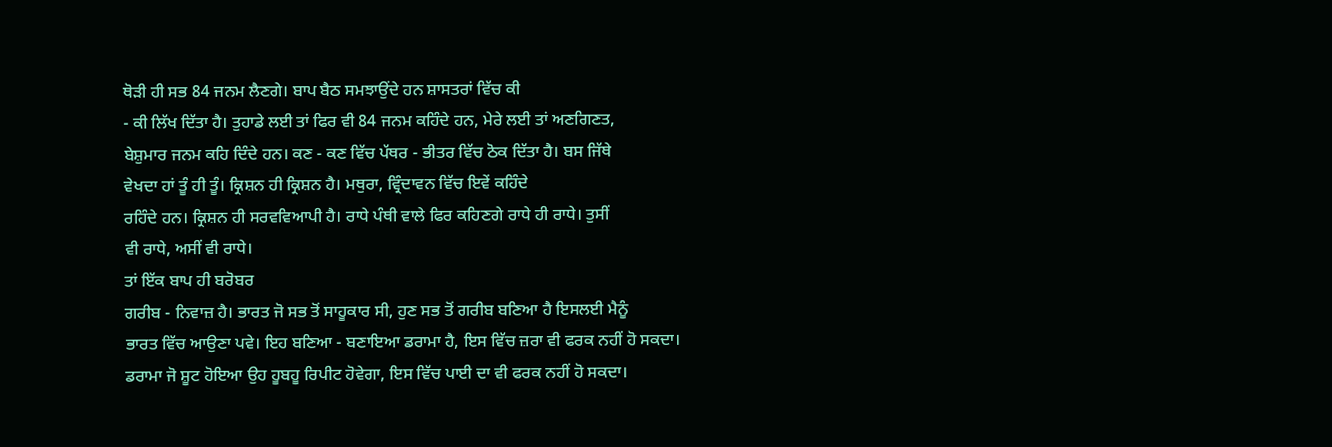ਥੋੜੀ ਹੀ ਸਭ 84 ਜਨਮ ਲੈਣਗੇ। ਬਾਪ ਬੈਠ ਸਮਝਾਉਂਦੇ ਹਨ ਸ਼ਾਸਤਰਾਂ ਵਿੱਚ ਕੀ
- ਕੀ ਲਿੱਖ ਦਿੱਤਾ ਹੈ। ਤੁਹਾਡੇ ਲਈ ਤਾਂ ਫਿਰ ਵੀ 84 ਜਨਮ ਕਹਿੰਦੇ ਹਨ, ਮੇਰੇ ਲਈ ਤਾਂ ਅਣਗਿਣਤ,
ਬੇਸ਼ੁਮਾਰ ਜਨਮ ਕਹਿ ਦਿੰਦੇ ਹਨ। ਕਣ - ਕਣ ਵਿੱਚ ਪੱਥਰ - ਭੀਤਰ ਵਿੱਚ ਠੋਕ ਦਿੱਤਾ ਹੈ। ਬਸ ਜਿੱਥੇ
ਵੇਖਦਾ ਹਾਂ ਤੂੰ ਹੀ ਤੂੰ। ਕ੍ਰਿਸ਼ਨ ਹੀ ਕ੍ਰਿਸ਼ਨ ਹੈ। ਮਥੁਰਾ, ਵ੍ਰਿੰਦਾਵਨ ਵਿੱਚ ਇਵੇਂ ਕਹਿੰਦੇ
ਰਹਿੰਦੇ ਹਨ। ਕ੍ਰਿਸ਼ਨ ਹੀ ਸਰਵਵਿਆਪੀ ਹੈ। ਰਾਧੇ ਪੰਥੀ ਵਾਲੇ ਫਿਰ ਕਹਿਣਗੇ ਰਾਧੇ ਹੀ ਰਾਧੇ। ਤੁਸੀਂ
ਵੀ ਰਾਧੇ, ਅਸੀਂ ਵੀ ਰਾਧੇ।
ਤਾਂ ਇੱਕ ਬਾਪ ਹੀ ਬਰੋਬਰ
ਗਰੀਬ - ਨਿਵਾਜ਼ ਹੈ। ਭਾਰਤ ਜੋ ਸਭ ਤੋਂ ਸਾਹੂਕਾਰ ਸੀ, ਹੁਣ ਸਭ ਤੋਂ ਗਰੀਬ ਬਣਿਆ ਹੈ ਇਸਲਈ ਮੈਨੂੰ
ਭਾਰਤ ਵਿੱਚ ਆਉਣਾ ਪਵੇ। ਇਹ ਬਣਿਆ - ਬਣਾਇਆ ਡਰਾਮਾ ਹੈ, ਇਸ ਵਿੱਚ ਜ਼ਰਾ ਵੀ ਫਰਕ ਨਹੀਂ ਹੋ ਸਕਦਾ।
ਡਰਾਮਾ ਜੋ ਸ਼ੂਟ ਹੋਇਆ ਉਹ ਹੂਬਹੂ ਰਿਪੀਟ ਹੋਵੇਗਾ, ਇਸ ਵਿੱਚ ਪਾਈ ਦਾ ਵੀ ਫਰਕ ਨਹੀਂ ਹੋ ਸਕਦਾ।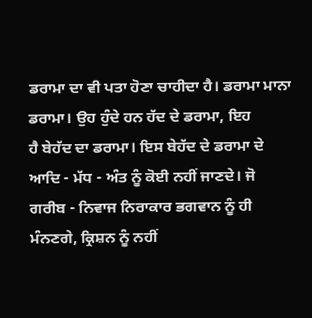ਡਰਾਮਾ ਦਾ ਵੀ ਪਤਾ ਹੋਣਾ ਚਾਹੀਦਾ ਹੈ। ਡਰਾਮਾ ਮਾਨਾ ਡਰਾਮਾ। ਉਹ ਹੁੰਦੇ ਹਨ ਹੱਦ ਦੇ ਡਰਾਮਾ, ਇਹ
ਹੈ ਬੇਹੱਦ ਦਾ ਡਰਾਮਾ। ਇਸ ਬੇਹੱਦ ਦੇ ਡਰਾਮਾ ਦੇ ਆਦਿ - ਮੱਧ - ਅੰਤ ਨੂੰ ਕੋਈ ਨਹੀਂ ਜਾਣਦੇ। ਜੋ
ਗਰੀਬ - ਨਿਵਾਜ ਨਿਰਾਕਾਰ ਭਗਵਾਨ ਨੂੰ ਹੀ ਮੰਨਣਗੇ, ਕ੍ਰਿਸ਼ਨ ਨੂੰ ਨਹੀਂ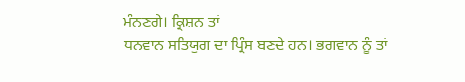ਮੰਨਣਗੇ। ਕ੍ਰਿਸ਼ਨ ਤਾਂ
ਧਨਵਾਨ ਸਤਿਯੁਗ ਦਾ ਪ੍ਰਿੰਸ ਬਣਦੇ ਹਨ। ਭਗਵਾਨ ਨੂੰ ਤਾਂ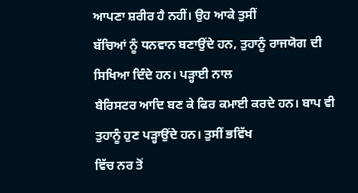ਆਪਣਾ ਸ਼ਰੀਰ ਹੈ ਨਹੀਂ। ਉਹ ਆਕੇ ਤੁਸੀਂ
ਬੱਚਿਆਂ ਨੂੰ ਧਨਵਾਨ ਬਣਾਉਂਦੇ ਹਨ, ਤੁਹਾਨੂੰ ਰਾਜਯੋਗ ਦੀ ਸਿਖਿਆ ਦਿੰਦੇ ਹਨ। ਪੜ੍ਹਾਈ ਨਾਲ
ਬੈਰਿਸਟਰ ਆਦਿ ਬਣ ਕੇ ਫਿਰ ਕਮਾਈ ਕਰਦੇ ਹਨ। ਬਾਪ ਵੀ ਤੁਹਾਨੂੰ ਹੁਣ ਪੜ੍ਹਾਉਂਦੇ ਹਨ। ਤੁਸੀਂ ਭਵਿੱਖ
ਵਿੱਚ ਨਰ ਤੋਂ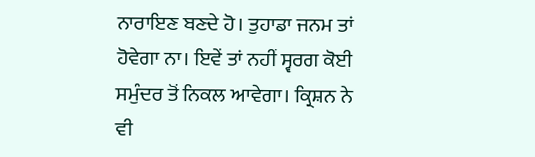ਨਾਰਾਇਣ ਬਣਦੇ ਹੋ। ਤੁਹਾਡਾ ਜਨਮ ਤਾਂ ਹੋਵੇਗਾ ਨਾ। ਇਵੇਂ ਤਾਂ ਨਹੀਂ ਸ੍ਵਰਗ ਕੋਈ
ਸਮੁੰਦਰ ਤੋਂ ਨਿਕਲ ਆਵੇਗਾ। ਕ੍ਰਿਸ਼ਨ ਨੇ ਵੀ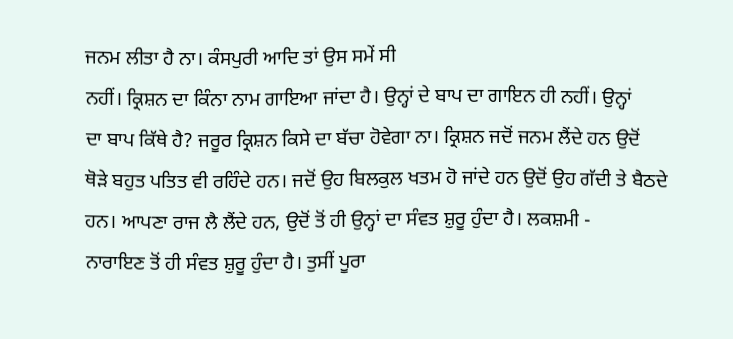ਜਨਮ ਲੀਤਾ ਹੈ ਨਾ। ਕੰਸਪੁਰੀ ਆਦਿ ਤਾਂ ਉਸ ਸਮੇਂ ਸੀ
ਨਹੀਂ। ਕ੍ਰਿਸ਼ਨ ਦਾ ਕਿੰਨਾ ਨਾਮ ਗਾਇਆ ਜਾਂਦਾ ਹੈ। ਉਨ੍ਹਾਂ ਦੇ ਬਾਪ ਦਾ ਗਾਇਨ ਹੀ ਨਹੀਂ। ਉਨ੍ਹਾਂ
ਦਾ ਬਾਪ ਕਿੱਥੇ ਹੈ? ਜਰੂਰ ਕ੍ਰਿਸ਼ਨ ਕਿਸੇ ਦਾ ਬੱਚਾ ਹੋਵੇਗਾ ਨਾ। ਕ੍ਰਿਸ਼ਨ ਜਦੋਂ ਜਨਮ ਲੈਂਦੇ ਹਨ ਉਦੋਂ
ਥੋੜੇ ਬਹੁਤ ਪਤਿਤ ਵੀ ਰਹਿੰਦੇ ਹਨ। ਜਦੋਂ ਉਹ ਬਿਲਕੁਲ ਖਤਮ ਹੋ ਜਾਂਦੇ ਹਨ ਉਦੋਂ ਉਹ ਗੱਦੀ ਤੇ ਬੈਠਦੇ
ਹਨ। ਆਪਣਾ ਰਾਜ ਲੈ ਲੈਂਦੇ ਹਨ, ਉਦੋਂ ਤੋਂ ਹੀ ਉਨ੍ਹਾਂ ਦਾ ਸੰਵਤ ਸ਼ੁਰੂ ਹੁੰਦਾ ਹੈ। ਲਕਸ਼ਮੀ -
ਨਾਰਾਇਣ ਤੋਂ ਹੀ ਸੰਵਤ ਸ਼ੁਰੂ ਹੁੰਦਾ ਹੈ। ਤੁਸੀਂ ਪੂਰਾ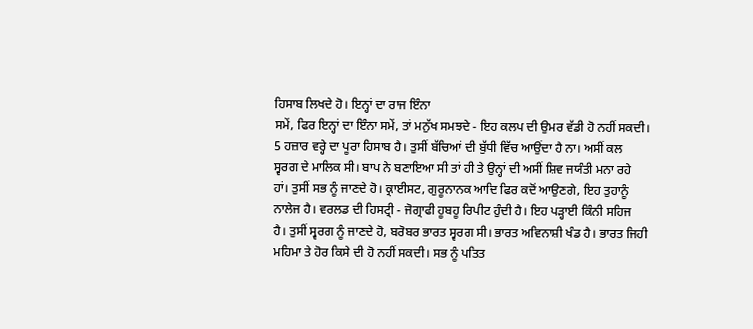ਹਿਸਾਬ ਲਿਖਦੇ ਹੋ। ਇਨ੍ਹਾਂ ਦਾ ਰਾਜ ਇੰਨਾ
ਸਮੇਂ, ਫਿਰ ਇਨ੍ਹਾਂ ਦਾ ਇੰਨਾ ਸਮੇਂ, ਤਾਂ ਮਨੁੱਖ ਸਮਝਦੇ - ਇਹ ਕਲਪ ਦੀ ਉਮਰ ਵੱਡੀ ਹੋ ਨਹੀਂ ਸਕਦੀ।
5 ਹਜ਼ਾਰ ਵਰ੍ਹੇ ਦਾ ਪੂਰਾ ਹਿਸਾਬ ਹੈ। ਤੁਸੀਂ ਬੱਚਿਆਂ ਦੀ ਬੁੱਧੀ ਵਿੱਚ ਆਉਂਦਾ ਹੈ ਨਾ। ਅਸੀਂ ਕਲ
ਸ੍ਵਰਗ ਦੇ ਮਾਲਿਕ ਸੀ। ਬਾਪ ਨੇ ਬਣਾਇਆ ਸੀ ਤਾਂ ਹੀ ਤੇ ਉਨ੍ਹਾਂ ਦੀ ਅਸੀਂ ਸ਼ਿਵ ਜਯੰਤੀ ਮਨਾ ਰਹੇ
ਹਾਂ। ਤੁਸੀਂ ਸਭ ਨੂੰ ਜਾਣਦੇ ਹੋ। ਕ੍ਰਾਈਸਟ, ਗੁਰੂਨਾਨਕ ਆਦਿ ਫਿਰ ਕਦੋਂ ਆਉਣਗੇ, ਇਹ ਤੁਹਾਨੂੰ
ਨਾਲੇਜ ਹੈ। ਵਰਲਡ ਦੀ ਹਿਸਟ੍ਰੀ - ਜੋਗ੍ਰਾਫੀ ਹੂਬਹੂ ਰਿਪੀਟ ਹੁੰਦੀ ਹੈ। ਇਹ ਪੜ੍ਹਾਈ ਕਿੰਨੀ ਸਹਿਜ
ਹੈ। ਤੁਸੀਂ ਸ੍ਵਰਗ ਨੂੰ ਜਾਣਦੇ ਹੋ, ਬਰੋਬਰ ਭਾਰਤ ਸ੍ਵਰਗ ਸੀ। ਭਾਰਤ ਅਵਿਨਾਸ਼ੀ ਖੰਡ ਹੈ। ਭਾਰਤ ਜਿਹੀ
ਮਹਿਮਾ ਤੇ ਹੋਰ ਕਿਸੇ ਦੀ ਹੋ ਨਹੀਂ ਸਕਦੀ। ਸਭ ਨੂੰ ਪਤਿਤ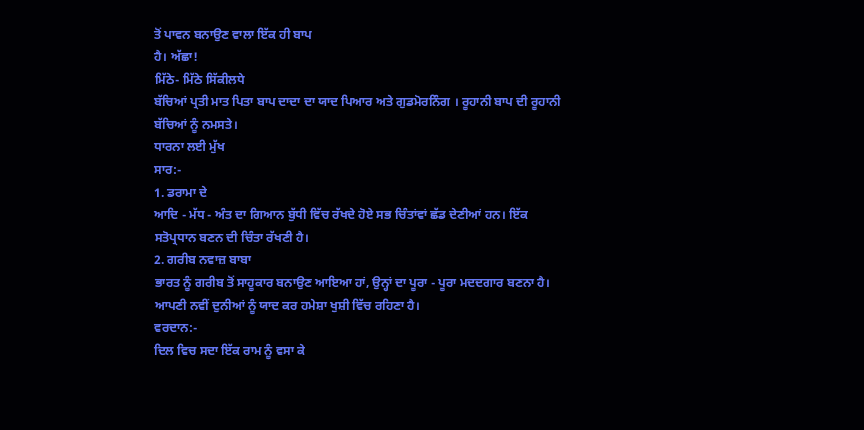ਤੋਂ ਪਾਵਨ ਬਨਾਉਣ ਵਾਲਾ ਇੱਕ ਹੀ ਬਾਪ
ਹੈ। ਅੱਛਾ!
ਮਿੱਠੇ- ਮਿੱਠੇ ਸਿੱਕੀਲਧੇ
ਬੱਚਿਆਂ ਪ੍ਰਤੀ ਮਾਤ ਪਿਤਾ ਬਾਪ ਦਾਦਾ ਦਾ ਯਾਦ ਪਿਆਰ ਅਤੇ ਗੁਡਮੋਰਨਿੰਗ । ਰੂਹਾਨੀ ਬਾਪ ਦੀ ਰੂਹਾਨੀ
ਬੱਚਿਆਂ ਨੂੰ ਨਮਸਤੇ।
ਧਾਰਨਾ ਲਈ ਮੁੱਖ
ਸਾਰ:-
1. ਡਰਾਮਾ ਦੇ
ਆਦਿ - ਮੱਧ - ਅੰਤ ਦਾ ਗਿਆਨ ਬੁੱਧੀ ਵਿੱਚ ਰੱਖਦੇ ਹੋਏ ਸਭ ਚਿੰਤਾਂਵਾਂ ਛੱਡ ਦੇਣੀਆਂ ਹਨ। ਇੱਕ
ਸਤੋਪ੍ਰਧਾਨ ਬਣਨ ਦੀ ਚਿੰਤਾ ਰੱਖਣੀ ਹੈ।
2. ਗਰੀਬ ਨਵਾਜ਼ ਬਾਬਾ
ਭਾਰਤ ਨੂੰ ਗਰੀਬ ਤੋਂ ਸਾਹੂਕਾਰ ਬਨਾਉਣ ਆਇਆ ਹਾਂ, ਉਨ੍ਹਾਂ ਦਾ ਪੂਰਾ - ਪੂਰਾ ਮਦਦਗਾਰ ਬਣਨਾ ਹੈ।
ਆਪਣੀ ਨਵੀਂ ਦੁਨੀਆਂ ਨੂੰ ਯਾਦ ਕਰ ਹਮੇਸ਼ਾ ਖੁਸ਼ੀ ਵਿੱਚ ਰਹਿਣਾ ਹੈ।
ਵਰਦਾਨ:-
ਦਿਲ ਵਿਚ ਸਦਾ ਇੱਕ ਰਾਮ ਨੂੰ ਵਸਾ ਕੇ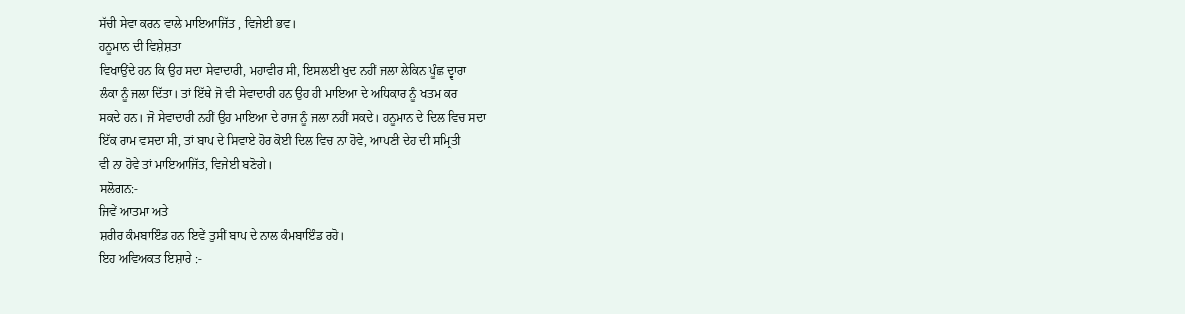ਸੱਚੀ ਸੇਵਾ ਕਰਨ ਵਾਲੇ ਮਾਇਆਜਿੱਤ , ਵਿਜੇਈ ਭਵ।
ਹਨੂਮਾਨ ਦੀ ਵਿਸ਼ੇਸ਼ਤਾ
ਵਿਖਾਉਂਦੇ ਹਨ ਕਿ ਉਹ ਸਦਾ ਸੇਵਾਦਾਰੀ, ਮਹਾਵੀਰ ਸੀ, ਇਸਲਈ ਖੁਦ ਨਹੀਂ ਜਲਾ ਲੇਕਿਨ ਪੂੰਛ ਦ੍ਵਾਰਾ
ਲੰਕਾ ਨੂੰ ਜਲਾ ਦਿੱਤਾ। ਤਾਂ ਇੱਥੇ ਜੋ ਵੀ ਸੇਵਾਦਾਰੀ ਹਨ ਉਹ ਹੀ ਮਾਇਆ ਦੇ ਅਧਿਕਾਰ ਨੂੰ ਖਤਮ ਕਰ
ਸਕਦੇ ਹਨ। ਜੋ ਸੇਵਾਦਾਰੀ ਨਹੀਂ ਉਹ ਮਾਇਆ ਦੇ ਰਾਜ ਨੂੰ ਜਲਾ ਨਹੀਂ ਸਕਦੇ। ਹਨੂਮਾਨ ਦੇ ਦਿਲ ਵਿਚ ਸਦਾ
ਇੱਕ ਰਾਮ ਵਸਦਾ ਸੀ, ਤਾਂ ਬਾਪ ਦੇ ਸਿਵਾਏ ਹੋਰ ਕੋਈ ਦਿਲ ਵਿਚ ਨਾ ਹੋਵੇ, ਆਪਣੀ ਦੇਹ ਦੀ ਸਮ੍ਰਿਤੀ
ਵੀ ਨਾ ਹੋਵੇ ਤਾਂ ਮਾਇਆਜਿੱਤ, ਵਿਜੇਈ ਬਣੋਗੇ।
ਸਲੋਗਨ:-
ਜਿਵੇਂ ਆਤਮਾ ਅਤੇ
ਸ਼ਰੀਰ ਕੰਮਬਾਇੰਡ ਹਨ ਇਵੇਂ ਤੁਸੀਂ ਬਾਪ ਦੇ ਨਾਲ ਕੰਮਬਾਇੰਡ ਰਹੋ।
ਇਹ ਅਵਿਅਕਤ ਇਸ਼ਾਰੇ :-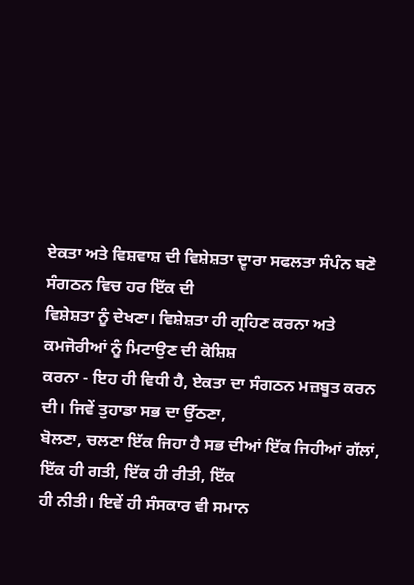ਏਕਤਾ ਅਤੇ ਵਿਸ਼ਵਾਸ਼ ਦੀ ਵਿਸ਼ੇਸ਼ਤਾ ਦ੍ਵਾਰਾ ਸਫਲਤਾ ਸੰਪੰਨ ਬਣੋ
ਸੰਗਠਨ ਵਿਚ ਹਰ ਇੱਕ ਦੀ
ਵਿਸ਼ੇਸ਼ਤਾ ਨੂੰ ਦੇਖਣਾ। ਵਿਸ਼ੇਸ਼ਤਾ ਹੀ ਗ੍ਰਹਿਣ ਕਰਨਾ ਅਤੇ ਕਮਜੋਰੀਆਂ ਨੂੰ ਮਿਟਾਉਣ ਦੀ ਕੋਸ਼ਿਸ਼
ਕਰਨਾ - ਇਹ ਹੀ ਵਿਧੀ ਹੈ, ਏਕਤਾ ਦਾ ਸੰਗਠਨ ਮਜ਼ਬੂਤ ਕਰਨ ਦੀ। ਜਿਵੇਂ ਤੁਹਾਡਾ ਸਭ ਦਾ ਉੱਠਣਾ,
ਬੋਲਣਾ, ਚਲਣਾ ਇੱਕ ਜਿਹਾ ਹੈ ਸਭ ਦੀਆਂ ਇੱਕ ਜਿਹੀਆਂ ਗੱਲਾਂ, ਇੱਕ ਹੀ ਗਤੀ, ਇੱਕ ਹੀ ਰੀਤੀ, ਇੱਕ
ਹੀ ਨੀਤੀ। ਇਵੇਂ ਹੀ ਸੰਸਕਾਰ ਵੀ ਸਮਾਨ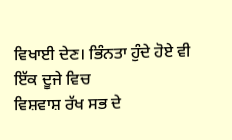ਵਿਖਾਈ ਦੇਣ। ਭਿੰਨਤਾ ਹੁੰਦੇ ਹੋਏ ਵੀ ਇੱਕ ਦੂਜੇ ਵਿਚ
ਵਿਸ਼ਵਾਸ਼ ਰੱਖ ਸਭ ਦੇ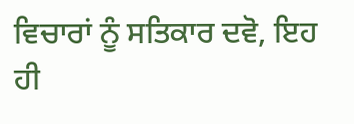ਵਿਚਾਰਾਂ ਨੂੰ ਸਤਿਕਾਰ ਦਵੋ, ਇਹ ਹੀ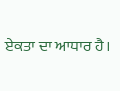ਏਕਤਾ ਦਾ ਆਧਾਰ ਹੈ।